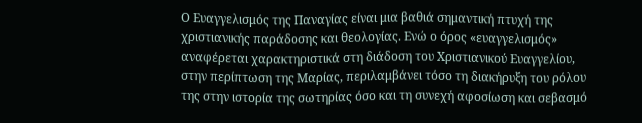Ο Ευαγγελισμός της Παναγίας είναι μια βαθιά σημαντική πτυχή της χριστιανικής παράδοσης και θεολογίας. Ενώ ο όρος «ευαγγελισμός» αναφέρεται χαρακτηριστικά στη διάδοση του Χριστιανικού Ευαγγελίου, στην περίπτωση της Μαρίας, περιλαμβάνει τόσο τη διακήρυξη του ρόλου της στην ιστορία της σωτηρίας όσο και τη συνεχή αφοσίωση και σεβασμό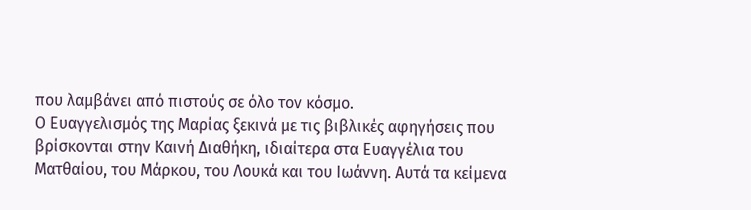που λαμβάνει από πιστούς σε όλο τον κόσμο.
Ο Ευαγγελισμός της Μαρίας ξεκινά με τις βιβλικές αφηγήσεις που βρίσκονται στην Καινή Διαθήκη, ιδιαίτερα στα Ευαγγέλια του Ματθαίου, του Μάρκου, του Λουκά και του Ιωάννη. Αυτά τα κείμενα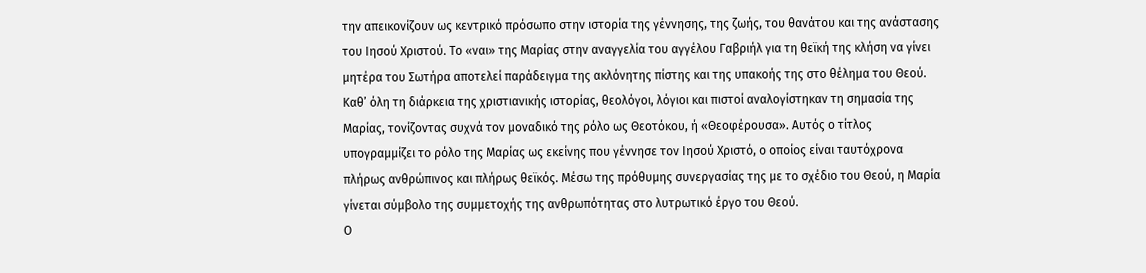την απεικονίζουν ως κεντρικό πρόσωπο στην ιστορία της γέννησης, της ζωής, του θανάτου και της ανάστασης του Ιησού Χριστού. Το «ναι» της Μαρίας στην αναγγελία του αγγέλου Γαβριήλ για τη θεϊκή της κλήση να γίνει μητέρα του Σωτήρα αποτελεί παράδειγμα της ακλόνητης πίστης και της υπακοής της στο θέλημα του Θεού.
Καθ’ όλη τη διάρκεια της χριστιανικής ιστορίας, θεολόγοι, λόγιοι και πιστοί αναλογίστηκαν τη σημασία της Μαρίας, τονίζοντας συχνά τον μοναδικό της ρόλο ως Θεοτόκου, ή «Θεοφέρουσα». Αυτός ο τίτλος υπογραμμίζει το ρόλο της Μαρίας ως εκείνης που γέννησε τον Ιησού Χριστό, ο οποίος είναι ταυτόχρονα πλήρως ανθρώπινος και πλήρως θεϊκός. Μέσω της πρόθυμης συνεργασίας της με το σχέδιο του Θεού, η Μαρία γίνεται σύμβολο της συμμετοχής της ανθρωπότητας στο λυτρωτικό έργο του Θεού.
Ο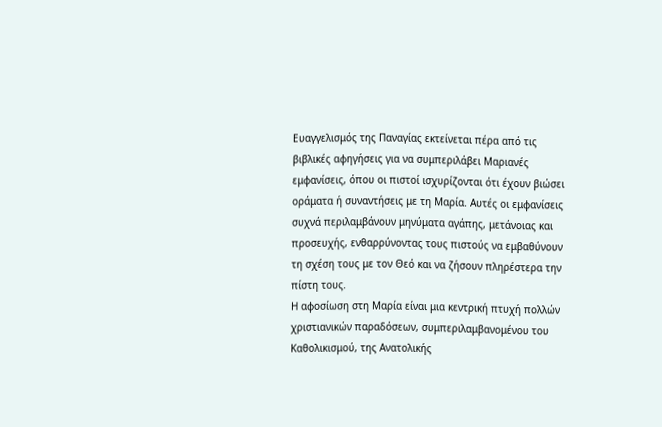Ευαγγελισμός της Παναγίας εκτείνεται πέρα από τις βιβλικές αφηγήσεις για να συμπεριλάβει Μαριανές εμφανίσεις, όπου οι πιστοί ισχυρίζονται ότι έχουν βιώσει οράματα ή συναντήσεις με τη Μαρία. Αυτές οι εμφανίσεις συχνά περιλαμβάνουν μηνύματα αγάπης, μετάνοιας και προσευχής, ενθαρρύνοντας τους πιστούς να εμβαθύνουν τη σχέση τους με τον Θεό και να ζήσουν πληρέστερα την πίστη τους.
Η αφοσίωση στη Μαρία είναι μια κεντρική πτυχή πολλών χριστιανικών παραδόσεων, συμπεριλαμβανομένου του Καθολικισμού, της Ανατολικής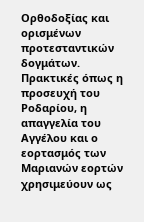Ορθοδοξίας και ορισμένων προτεσταντικών δογμάτων. Πρακτικές όπως η προσευχή του Ροδαρίου, η απαγγελία του Αγγέλου και ο εορτασμός των Μαριανών εορτών χρησιμεύουν ως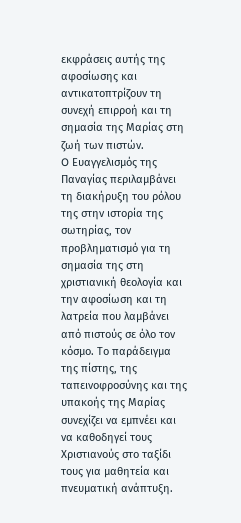εκφράσεις αυτής της αφοσίωσης και αντικατοπτρίζουν τη συνεχή επιρροή και τη σημασία της Μαρίας στη ζωή των πιστών.
O Ευαγγελισμός της Παναγίας περιλαμβάνει τη διακήρυξη του ρόλου της στην ιστορία της σωτηρίας, τον προβληματισμό για τη σημασία της στη χριστιανική θεολογία και την αφοσίωση και τη λατρεία που λαμβάνει από πιστούς σε όλο τον κόσμο. Το παράδειγμα της πίστης, της ταπεινοφροσύνης και της υπακοής της Μαρίας συνεχίζει να εμπνέει και να καθοδηγεί τους Χριστιανούς στο ταξίδι τους για μαθητεία και πνευματική ανάπτυξη.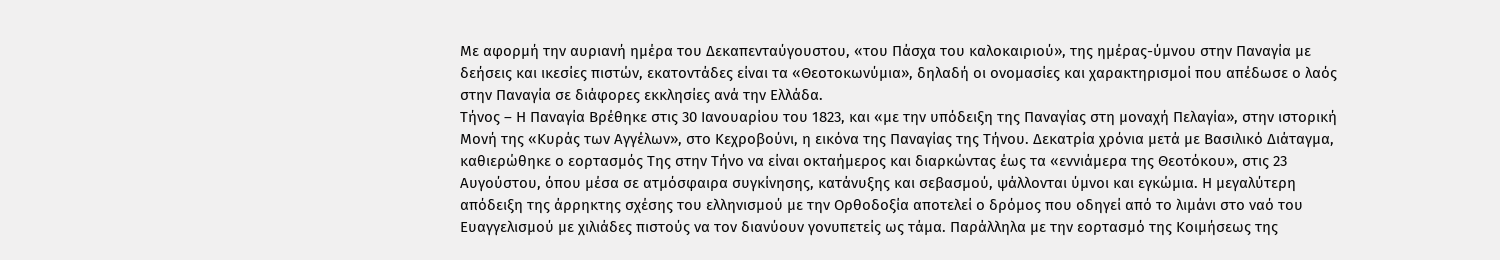Με αφορμή την αυριανή ημέρα του Δεκαπενταύγουστου, «του Πάσχα του καλοκαιριού», της ημέρας-ύμνου στην Παναγία με δεήσεις και ικεσίες πιστών, εκατοντάδες είναι τα «Θεοτοκωνύμια», δηλαδή οι ονομασίες και χαρακτηρισμοί που απέδωσε ο λαός στην Παναγία σε διάφορες εκκλησίες ανά την Ελλάδα.
Τήνος – Η Παναγία Βρέθηκε στις 30 Ιανουαρίου του 1823, και «με την υπόδειξη της Παναγίας στη μοναχή Πελαγία», στην ιστορική Μονή της «Κυράς των Αγγέλων», στο Κεχροβούνι, η εικόνα της Παναγίας της Τήνου. Δεκατρία χρόνια μετά με Βασιλικό Διάταγμα, καθιερώθηκε ο εορτασμός Της στην Τήνο να είναι οκταήμερος και διαρκώντας έως τα «εννιάμερα της Θεοτόκου», στις 23 Αυγούστου, όπου μέσα σε ατμόσφαιρα συγκίνησης, κατάνυξης και σεβασμού, ψάλλονται ύμνοι και εγκώμια. Η μεγαλύτερη απόδειξη της άρρηκτης σχέσης του ελληνισμού με την Ορθοδοξία αποτελεί ο δρόμος που οδηγεί από το λιμάνι στο ναό του Ευαγγελισμού με χιλιάδες πιστούς να τον διανύουν γονυπετείς ως τάμα. Παράλληλα με την εορτασμό της Κοιμήσεως της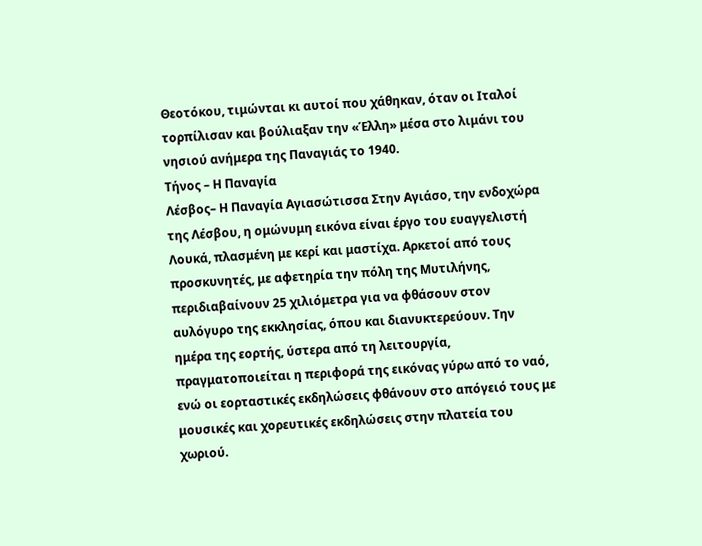Θεοτόκου, τιμώνται κι αυτοί που χάθηκαν, όταν οι Ιταλοί τορπίλισαν και βούλιαξαν την «Έλλη» μέσα στο λιμάνι του νησιού ανήμερα της Παναγιάς το 1940.
Τήνος – Η Παναγία
Λέσβος– Η Παναγία Αγιασώτισσα Στην Αγιάσο, την ενδοχώρα της Λέσβου, η ομώνυμη εικόνα είναι έργο του ευαγγελιστή Λουκά, πλασμένη με κερί και μαστίχα. Αρκετοί από τους προσκυνητές, με αφετηρία την πόλη της Μυτιλήνης, περιδιαβαίνουν 25 χιλιόμετρα για να φθάσουν στον αυλόγυρο της εκκλησίας, όπου και διανυκτερεύουν. Την ημέρα της εορτής, ύστερα από τη λειτουργία, πραγματοποιείται η περιφορά της εικόνας γύρω από το ναό, ενώ οι εορταστικές εκδηλώσεις φθάνουν στο απόγειό τους με μουσικές και χορευτικές εκδηλώσεις στην πλατεία του χωριού.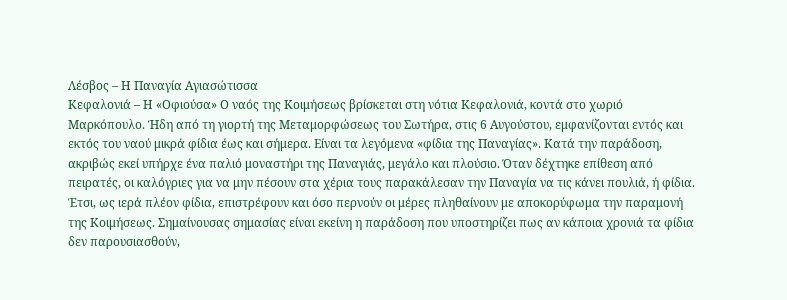Λέσβος – Η Παναγία Αγιασώτισσα
Κεφαλονιά – Η «Οφιούσα» Ο ναός της Κοιμήσεως βρίσκεται στη νότια Κεφαλονιά, κοντά στο χωριό Μαρκόπουλο. Ήδη από τη γιορτή της Μεταμορφώσεως του Σωτήρα, στις 6 Αυγούστου, εμφανίζονται εντός και εκτός του ναού μικρά φίδια έως και σήμερα. Είναι τα λεγόμενα «φίδια της Παναγίας». Κατά την παράδοση, ακριβώς εκεί υπήρχε ένα παλιό μοναστήρι της Παναγιάς, μεγάλο και πλούσιο. Όταν δέχτηκε επίθεση από πειρατές, οι καλόγριες για να μην πέσουν στα χέρια τους παρακάλεσαν την Παναγία να τις κάνει πουλιά, ή φίδια. Έτσι, ως ιερά πλέον φίδια, επιστρέφουν και όσο περνούν οι μέρες πληθαίνουν με αποκορύφωμα την παραμονή της Κοιμήσεως. Σημαίνουσας σημασίας είναι εκείνη η παράδοση που υποστηρίζει πως αν κάποια χρονιά τα φίδια δεν παρουσιασθούν,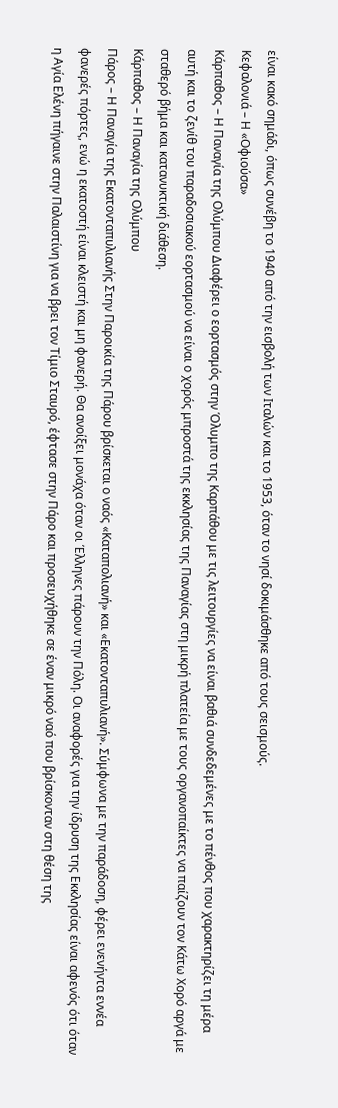είναι κακό σημάδι, όπως συνέβη το 1940 από την εισβολή των Ιταλών και το 1953, όταν το νησί δοκιμάσθηκε από τους σεισμούς.
Κεφαλονιά – Η «Οφιούσα»
Κάρπαθος – Η Παναγία της Ολύμπου Διαφέρει ο εορτασμός στην Όλυμπο της Καρπάθου με τις λειτουργίες να είναι βαθιά συνδεδεμένες με το πένθος που χαρακτηρίζει τη μέρα αυτή και το ζενίθ του παραδοσιακού εορτασμού να είναι ο χορός μπροστά της εκκλησίας της Παναγίας στη μικρή πλατεία με τους οργανοπαίκτες να παίζουν τον Κάτω Χορό αργά με σταθερό βήμα και κατανυκτική διάθεση.
Κάρπαθος – Η Παναγία της Ολύμπου
Πάρος – Η Παναγία της Εκατονταπυλιανής Στην Παροικία της Πάρου βρίσκεται ο ναός «Καταπολιανή» και «Εκατονταπυλιανή». Σύμφωνα με την παράδοση, φέρει ενενήντα εννέα φανερές πόρτες, ενώ η εκατοστή είναι κλειστή και μη φανερή. Θα ανοίξει μονάχα όταν οι Έλληνες πάρουν την Πόλη. Οι αναφορές για την ίδρυση της Εκκλησίας είναι αφενός ότι όταν η Αγία Ελένη πήγαινε στην Παλαιστίνη για να βρει τον Τίμιο Σταυρό, έφτασε στην Πάρο και προσευχήθηκε σε έναν μικρό ναό που βρίσκονταν στη θέση της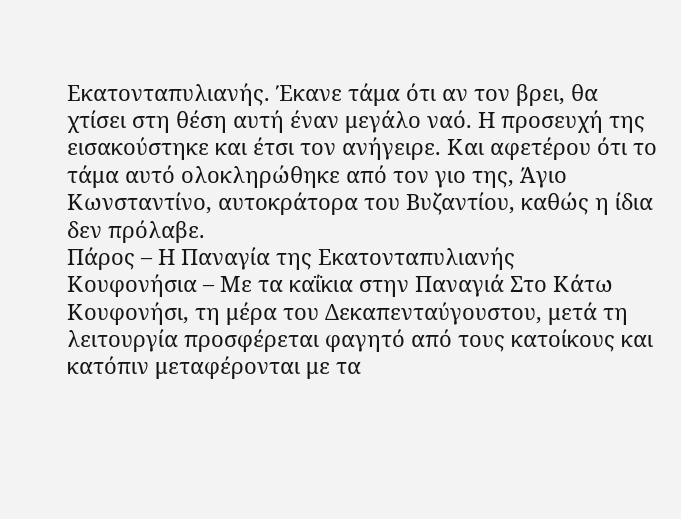Εκατονταπυλιανής. Έκανε τάμα ότι αν τον βρει, θα χτίσει στη θέση αυτή έναν μεγάλο ναό. Η προσευχή της εισακούστηκε και έτσι τον ανήγειρε. Και αφετέρου ότι το τάμα αυτό ολοκληρώθηκε από τον γιο της, Άγιο Κωνσταντίνο, αυτοκράτορα του Βυζαντίου, καθώς η ίδια δεν πρόλαβε.
Πάρος – Η Παναγία της Εκατονταπυλιανής
Κουφονήσια – Με τα καΐκια στην Παναγιά Στο Κάτω Κουφονήσι, τη μέρα του Δεκαπενταύγουστου, μετά τη λειτουργία προσφέρεται φαγητό από τους κατοίκους και κατόπιν μεταφέρονται με τα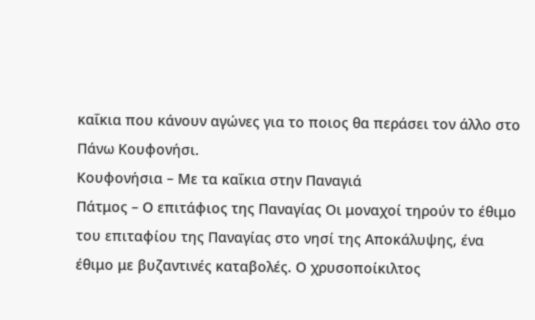καΐκια που κάνουν αγώνες για το ποιος θα περάσει τον άλλο στο Πάνω Κουφονήσι.
Κουφονήσια – Με τα καΐκια στην Παναγιά
Πάτμος – Ο επιτάφιος της Παναγίας Οι μοναχοί τηρούν το έθιμο του επιταφίου της Παναγίας στο νησί της Αποκάλυψης, ένα έθιμο με βυζαντινές καταβολές. Ο χρυσοποίκιλτος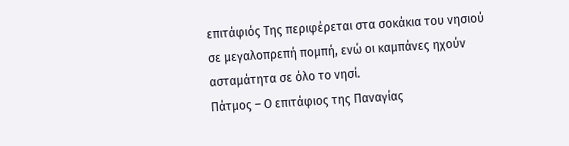επιτάφιός Της περιφέρεται στα σοκάκια του νησιού σε μεγαλοπρεπή πομπή, ενώ οι καμπάνες ηχούν ασταμάτητα σε όλο το νησί.
Πάτμος – Ο επιτάφιος της Παναγίας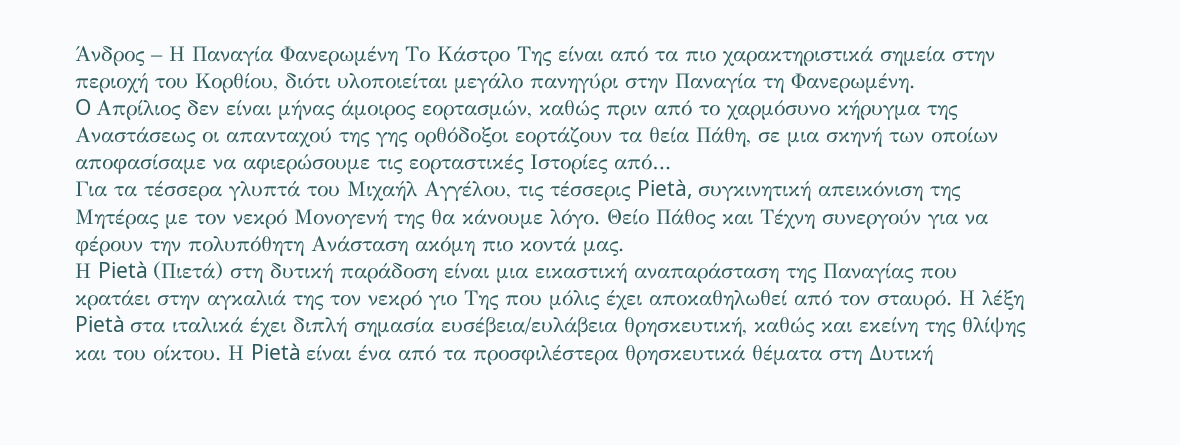Άνδρος – Η Παναγία Φανερωμένη Το Κάστρο Της είναι από τα πιο χαρακτηριστικά σημεία στην περιοχή του Κορθίου, διότι υλοποιείται μεγάλο πανηγύρι στην Παναγία τη Φανερωμένη.
O Απρίλιος δεν είναι μήνας άμοιρος εορτασμών, καθώς πριν από το χαρμόσυνο κήρυγμα της Αναστάσεως οι απανταχού της γης ορθόδοξοι εορτάζουν τα θεία Πάθη, σε μια σκηνή των οποίων αποφασίσαμε να αφιερώσουμε τις εορταστικές Ιστορίες από…
Για τα τέσσερα γλυπτά του Μιχαήλ Αγγέλου, τις τέσσερις Pietà, συγκινητική απεικόνιση της Μητέρας με τον νεκρό Μονογενή της θα κάνουμε λόγο. Θείο Πάθος και Τέχνη συνεργούν για να φέρουν την πολυπόθητη Ανάσταση ακόμη πιο κοντά μας.
Η Pietà (Πιετά) στη δυτική παράδοση είναι μια εικαστική αναπαράσταση της Παναγίας που κρατάει στην αγκαλιά της τον νεκρό γιο Της που μόλις έχει αποκαθηλωθεί από τον σταυρό. Η λέξη Pietà στα ιταλικά έχει διπλή σημασία ευσέβεια/ευλάβεια θρησκευτική, καθώς και εκείνη της θλίψης και του οίκτου. Η Pietà είναι ένα από τα προσφιλέστερα θρησκευτικά θέματα στη Δυτική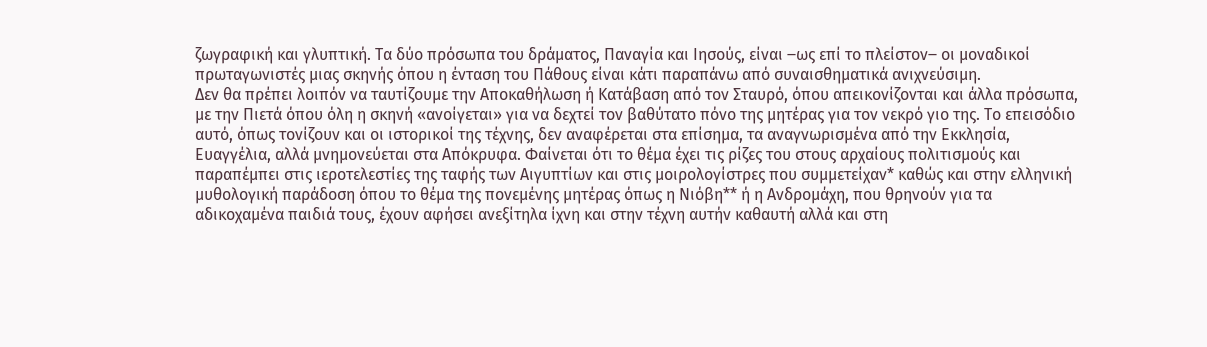ζωγραφική και γλυπτική. Τα δύο πρόσωπα του δράματος, Παναγία και Ιησούς, είναι ‒ως επί το πλείστον‒ οι μοναδικοί πρωταγωνιστές μιας σκηνής όπου η ένταση του Πάθους είναι κάτι παραπάνω από συναισθηματικά ανιχνεύσιμη.
Δεν θα πρέπει λοιπόν να ταυτίζουμε την Αποκαθήλωση ή Κατάβαση από τον Σταυρό, όπου απεικονίζονται και άλλα πρόσωπα, με την Πιετά όπου όλη η σκηνή «ανοίγεται» για να δεχτεί τον βαθύτατο πόνο της μητέρας για τον νεκρό γιο της. Το επεισόδιο αυτό, όπως τονίζουν και οι ιστορικοί της τέχνης, δεν αναφέρεται στα επίσημα, τα αναγνωρισμένα από την Εκκλησία, Ευαγγέλια, αλλά μνημονεύεται στα Απόκρυφα. Φαίνεται ότι το θέμα έχει τις ρίζες του στους αρχαίους πολιτισμούς και παραπέμπει στις ιεροτελεστίες της ταφής των Αιγυπτίων και στις μοιρολογίστρες που συμμετείχαν* καθώς και στην ελληνική μυθολογική παράδοση όπου το θέμα της πονεμένης μητέρας όπως η Νιόβη** ή η Ανδρομάχη, που θρηνούν για τα αδικοχαμένα παιδιά τους, έχουν αφήσει ανεξίτηλα ίχνη και στην τέχνη αυτήν καθαυτή αλλά και στη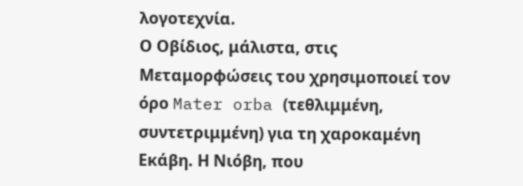λογοτεχνία.
Ο Οβίδιος, μάλιστα, στις Μεταμορφώσεις του χρησιμοποιεί τον όρο Mater orba (τεθλιμμένη, συντετριμμένη) για τη χαροκαμένη Εκάβη. Η Νιόβη, που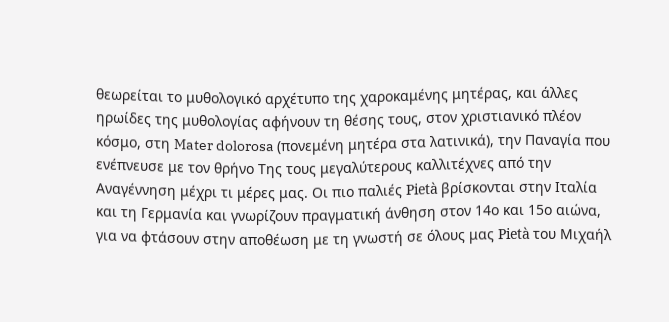θεωρείται το μυθολογικό αρχέτυπο της χαροκαμένης μητέρας, και άλλες ηρωίδες της μυθολογίας αφήνουν τη θέσης τους, στον χριστιανικό πλέον κόσμο, στη Mater dolorosa (πονεμένη μητέρα στα λατινικά), την Παναγία που ενέπνευσε με τον θρήνο Της τους μεγαλύτερους καλλιτέχνες από την Αναγέννηση μέχρι τι μέρες μας. Οι πιο παλιές Pietà βρίσκονται στην Ιταλία και τη Γερμανία και γνωρίζουν πραγματική άνθηση στον 14ο και 15ο αιώνα, για να φτάσουν στην αποθέωση με τη γνωστή σε όλους μας Pietà του Μιχαήλ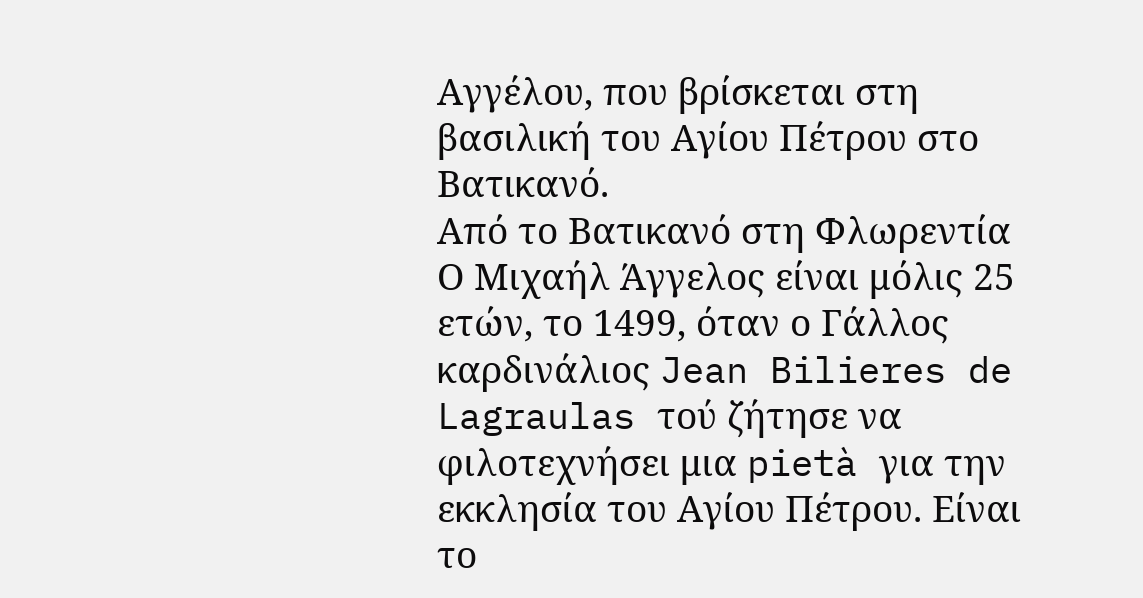Αγγέλου, που βρίσκεται στη βασιλική του Αγίου Πέτρου στο Βατικανό.
Από το Βατικανό στη Φλωρεντία
Ο Μιχαήλ Άγγελος είναι μόλις 25 ετών, το 1499, όταν ο Γάλλος καρδινάλιος Jean Bilieres de Lagraulas τού ζήτησε να φιλοτεχνήσει μια pietà για την εκκλησία του Αγίου Πέτρου. Είναι το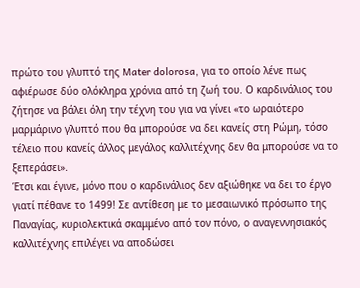πρώτο του γλυπτό της Mater dolorosa, για το οποίο λένε πως αφιέρωσε δύο ολόκληρα χρόνια από τη ζωή του. Ο καρδινάλιος του ζήτησε να βάλει όλη την τέχνη του για να γίνει «το ωραιότερο μαρμάρινο γλυπτό που θα μπορούσε να δει κανείς στη Ρώμη, τόσο τέλειο που κανείς άλλος μεγάλος καλλιτέχνης δεν θα μπορούσε να το ξεπεράσει».
Έτσι και έγινε, μόνο που ο καρδινάλιος δεν αξιώθηκε να δει το έργο γιατί πέθανε το 1499! Σε αντίθεση με το μεσαιωνικό πρόσωπο της Παναγίας, κυριολεκτικά σκαμμένο από τον πόνο, ο αναγεννησιακός καλλιτέχνης επιλέγει να αποδώσει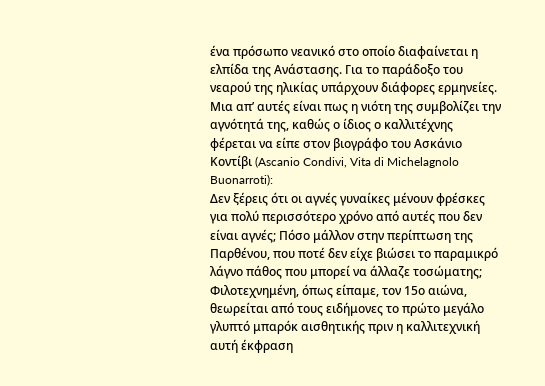ένα πρόσωπο νεανικό στο οποίο διαφαίνεται η ελπίδα της Ανάστασης. Για το παράδοξο του νεαρού της ηλικίας υπάρχουν διάφορες ερμηνείες. Μια απ’ αυτές είναι πως η νιότη της συμβολίζει την αγνότητά της, καθώς ο ίδιος ο καλλιτέχνης φέρεται να είπε στον βιογράφο του Ασκάνιο Κοντίβι (Ascanio Condivi, Vita di Michelagnolo Buonarroti):
Δεν ξέρεις ότι οι αγνές γυναίκες μένουν φρέσκες για πολύ περισσότερο χρόνο από αυτές που δεν είναι αγνές; Πόσο μάλλον στην περίπτωση της Παρθένου, που ποτέ δεν είχε βιώσει το παραμικρό λάγνο πάθος που μπορεί να άλλαζε τοσώματης;
Φιλοτεχνημένη, όπως είπαμε, τον 15ο αιώνα, θεωρείται από τους ειδήμονες το πρώτο μεγάλο γλυπτό μπαρόκ αισθητικής πριν η καλλιτεχνική αυτή έκφραση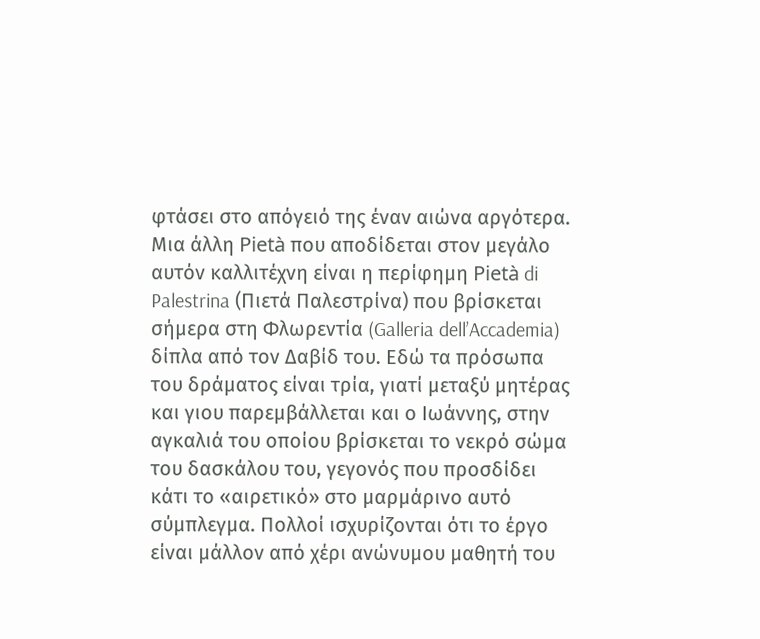φτάσει στο απόγειό της έναν αιώνα αργότερα.
Μια άλλη Pietà που αποδίδεται στον μεγάλο αυτόν καλλιτέχνη είναι η περίφημη Pietà di Palestrina (Πιετά Παλεστρίνα) που βρίσκεται σήμερα στη Φλωρεντία (Galleria dell’Accademia) δίπλα από τον Δαβίδ του. Εδώ τα πρόσωπα του δράματος είναι τρία, γιατί μεταξύ μητέρας και γιου παρεμβάλλεται και ο Ιωάννης, στην αγκαλιά του οποίου βρίσκεται το νεκρό σώμα του δασκάλου του, γεγονός που προσδίδει κάτι το «αιρετικό» στο μαρμάρινο αυτό σύμπλεγμα. Πολλοί ισχυρίζονται ότι το έργο είναι μάλλον από χέρι ανώνυμου μαθητή του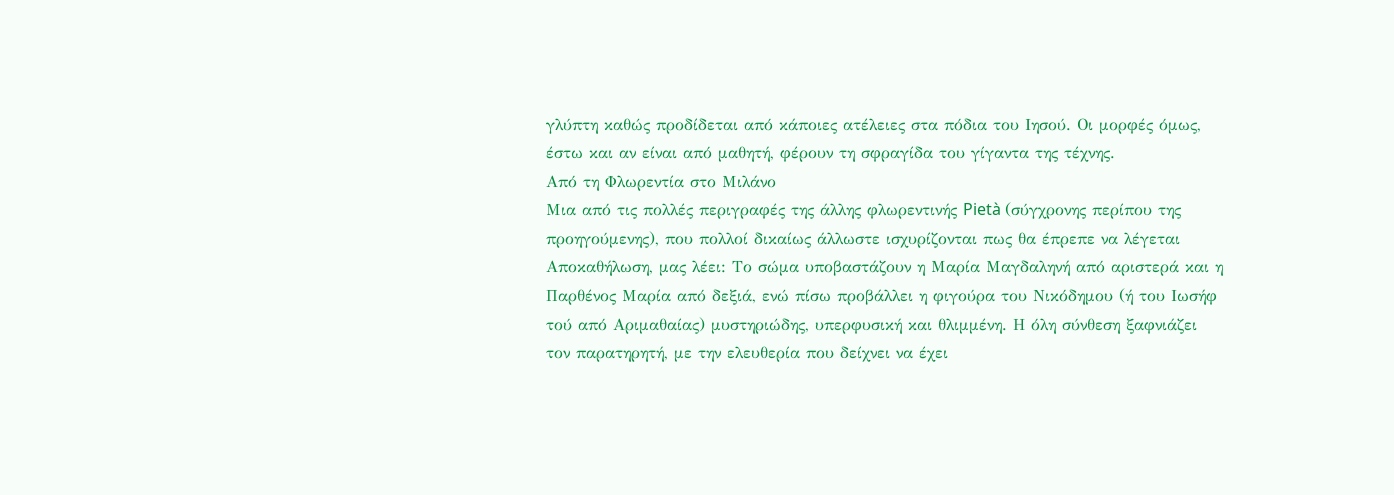γλύπτη καθώς προδίδεται από κάποιες ατέλειες στα πόδια του Ιησού. Οι μορφές όμως, έστω και αν είναι από μαθητή, φέρουν τη σφραγίδα του γίγαντα της τέχνης.
Από τη Φλωρεντία στο Μιλάνο
Μια από τις πολλές περιγραφές της άλλης φλωρεντινής Pietà (σύγχρονης περίπου της προηγούμενης), που πολλοί δικαίως άλλωστε ισχυρίζονται πως θα έπρεπε να λέγεται Αποκαθήλωση, μας λέει: Το σώμα υποβαστάζουν η Μαρία Μαγδαληνή από αριστερά και η Παρθένος Μαρία από δεξιά, ενώ πίσω προβάλλει η φιγούρα του Νικόδημου (ή του Ιωσήφ τού από Αριμαθαίας) μυστηριώδης, υπερφυσική και θλιμμένη. Η όλη σύνθεση ξαφνιάζει τον παρατηρητή, με την ελευθερία που δείχνει να έχει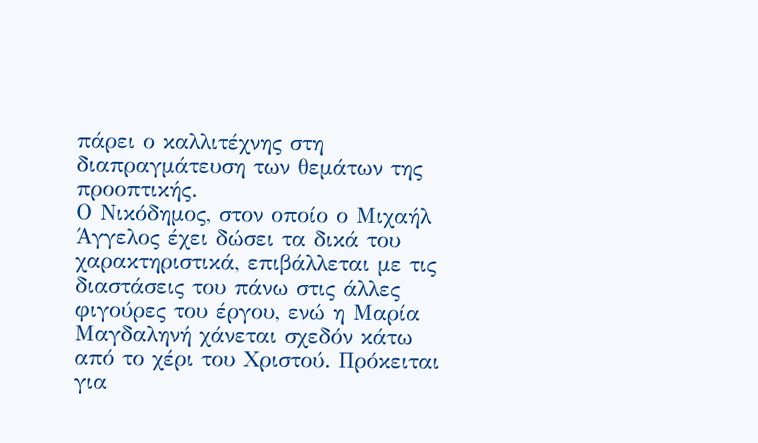πάρει ο καλλιτέχνης στη διαπραγμάτευση των θεμάτων της προοπτικής.
Ο Νικόδημος, στον οποίο ο Μιχαήλ Άγγελος έχει δώσει τα δικά του χαρακτηριστικά, επιβάλλεται με τις διαστάσεις του πάνω στις άλλες φιγούρες του έργου, ενώ η Μαρία Μαγδαληνή χάνεται σχεδόν κάτω από το χέρι του Χριστού. Πρόκειται για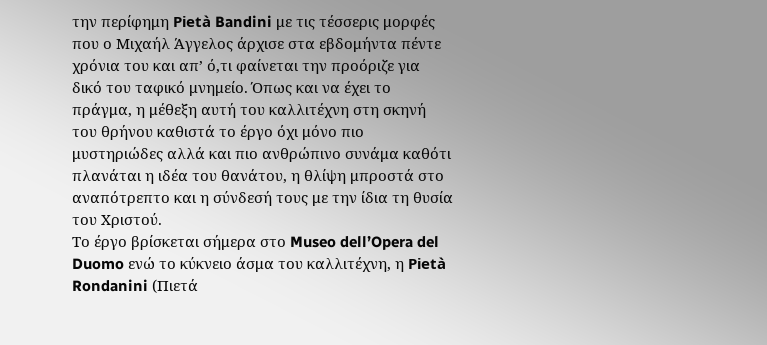την περίφημη Pietà Bandini με τις τέσσερις μορφές που ο Μιχαήλ Άγγελος άρχισε στα εβδομήντα πέντε χρόνια του και απ’ ό,τι φαίνεται την προόριζε για δικό του ταφικό μνημείο. Όπως και να έχει το πράγμα, η μέθεξη αυτή του καλλιτέχνη στη σκηνή του θρήνου καθιστά το έργο όχι μόνο πιο μυστηριώδες αλλά και πιο ανθρώπινο συνάμα καθότι πλανάται η ιδέα του θανάτου, η θλίψη μπροστά στο αναπότρεπτο και η σύνδεσή τους με την ίδια τη θυσία του Χριστού.
Το έργο βρίσκεται σήμερα στο Museo dell’Opera del Duomo ενώ το κύκνειο άσμα του καλλιτέχνη, η Pietà Rondanini (Πιετά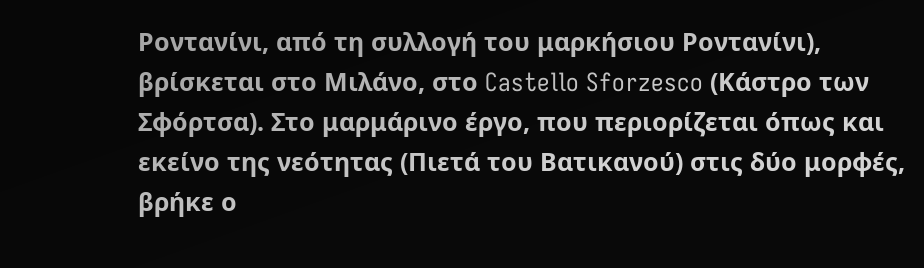Ροντανίνι, από τη συλλογή του μαρκήσιου Ροντανίνι), βρίσκεται στο Μιλάνο, στο Castello Sforzesco (Κάστρο των Σφόρτσα). Στο μαρμάρινο έργο, που περιορίζεται όπως και εκείνο της νεότητας (Πιετά του Βατικανού) στις δύο μορφές, βρήκε ο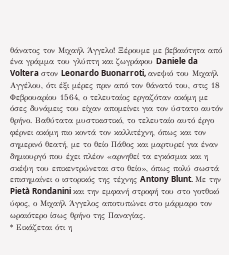θάνατος τον Μιχαήλ Άγγελο! Ξέρουμε με βεβαιότητα από ένα γράμμα του γλύπτη και ζωγράφου Daniele da Voltera στον Leonardo Buonarroti, ανεψιό του Μιχαήλ Αγγέλου, ότι έξι μέρες πριν από τον θάνατό του, στις 18 Φεβρουαρίου 1564, ο τελευταίος εργαζόταν ακόμη με όσες δυνάμεις του είχαν απομείνει για τον ύστατο αυτόν θρήνο. Βαθύτατα μυστικιστικό, το τελευταίο αυτό έργο φέρνει ακόμη πιο κοντά τον καλλιτέχνη, όπως και τον σημερινό θεατή, με το θείο Πάθος και μαρτυρεί για έναν δημιουργό που έχει πλέον «αρνηθεί τα εγκόσμια και η σκέψη του επικεντρώνεται στο θείο», όπως πολύ σωστά επισημαίνει ο ιστορικός της τέχνης Antony Blunt. Με την Pietà Rondanini και την εμφανή στροφή του στο γοτθικό ύφος, ο Μιχαήλ Άγγελος αποτυπώνει στο μάρμαρο τον ωραιότερο ίσως θρήνο της Παναγίας.
* Εικάζεται ότι η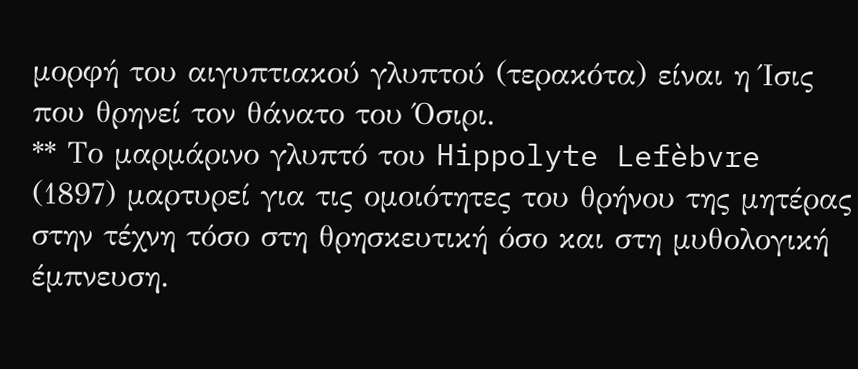μορφή του αιγυπτιακού γλυπτού (τερακότα) είναι η Ίσις που θρηνεί τον θάνατο του Όσιρι.
** Το μαρμάρινο γλυπτό του Hippolyte Lefèbvre (1897) μαρτυρεί για τις ομοιότητες του θρήνου της μητέρας στην τέχνη τόσο στη θρησκευτική όσο και στη μυθολογική έμπνευση.